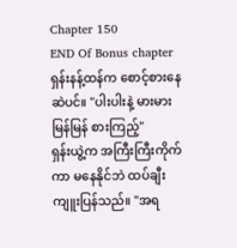Chapter 150
END Of Bonus chapter
ရှန်းနန့်ထန်က စောင့်စားနေဆဲပင်။ "ပါးပါးနဲ့ မားမား မြန်မြန် စားကြည့်"
ရှန်းယွဲ့က အကြီးကြီးကိုက်ကာ မနေနိုင်ဘဲ ထပ်ချီးကျူးပြန်သည်။ "အရ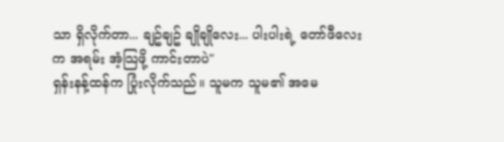သာ ရှိလိုက်တာ... ချဥ်ချဥ် ချိုချိုလေး... ပါးပါးရဲ့ တော်ဖီလေးက အရမ်း အံ့သြဖို့ ကာင်းတာပဲ"
ရှန်းနန့်ထန်က ပြုံးလိုက်သည်။ သူမက သူမ၏ အမေ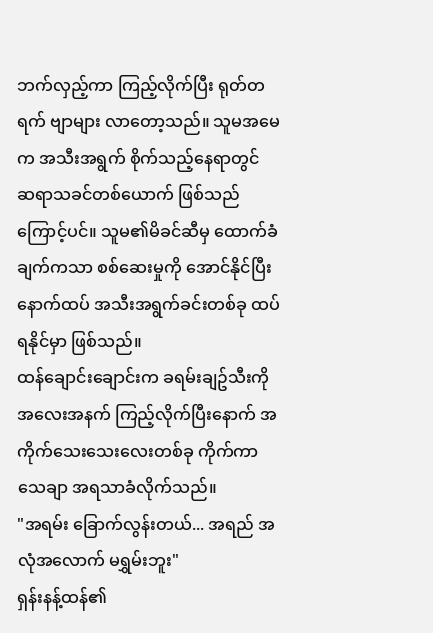ဘက်လှည့်ကာ ကြည့်လိုက်ပြီး ရုတ်တရက် ဗျာများ လာတော့သည်။ သူမအမေက အသီးအရွက် စိုက်သည့်နေရာတွင် ဆရာသခင်တစ်ယောက် ဖြစ်သည်ကြောင့်ပင်။ သူမ၏မိခင်ဆီမှ ထောက်ခံချက်ကသာ စစ်ဆေးမှုကို အောင်နိုင်ပြီး နောက်ထပ် အသီးအရွက်ခင်းတစ်ခု ထပ်ရနိုင်မှာ ဖြစ်သည်။
ထန်ချောင်းချောင်းက ခရမ်းချဥ်သီးကို အလေးအနက် ကြည့်လိုက်ပြီးနောက် အကိုက်သေးသေးလေးတစ်ခု ကိုက်ကာ သေချာ အရသာခံလိုက်သည်။
"အရမ်း ခြောက်လွန်းတယ်... အရည် အလုံအလောက် မရွှမ်းဘူး"
ရှန်းနန့်ထန်၏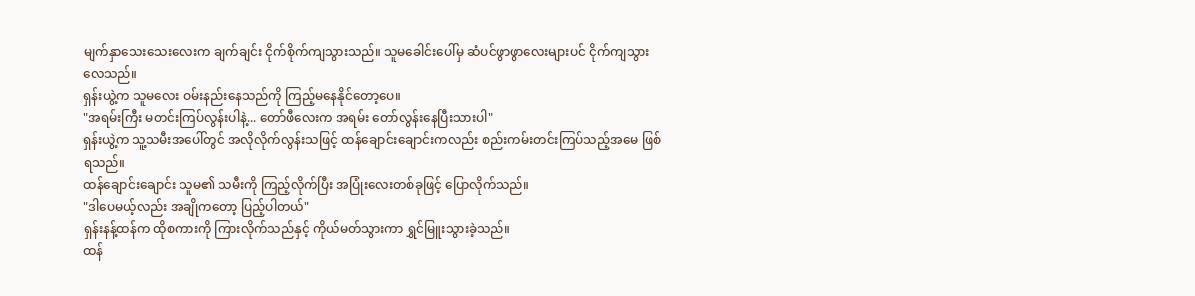မျက်နှာသေးသေးလေးက ချက်ချင်း ငိုက်စိုက်ကျသွားသည်။ သူမခေါင်းပေါ်မှ ဆံပင်ဖွာဖွာလေးများပင် ငိုက်ကျသွားလေသည်။
ရှန်းယွဲ့က သူမလေး ဝမ်းနည်းနေသည်ကို ကြည့်မနေနိုင်တော့ပေ။
"အရမ်းကြီး မတင်းကြပ်လွန်းပါနဲ့... တော်ဖီလေးက အရမ်း တော်လွန်းနေပြီးသားပါ"
ရှန်းယွဲ့က သူ့သမီးအပေါ်တွင် အလိုလိုက်လွန်းသဖြင့် ထန်ချောင်းချောင်းကလည်း စည်းကမ်းတင်းကြပ်သည့်အမေ ဖြစ်ရသည်။
ထန်ချောင်းချောင်း သူမ၏ သမီးကို ကြည့်လိုက်ပြီး အပြုံးလေးတစ်ခုဖြင့် ပြောလိုက်သည်။
"ဒါပေမယ့်လည်း အချိုကတော့ ပြည့်ပါတယ်"
ရှန်းနန့်ထန်က ထိုစကားကို ကြားလိုက်သည်နှင့် ကိုယ်မတ်သွားကာ ရွှင်မြူးသွားခဲ့သည်။
ထန်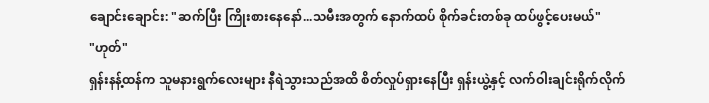ချောင်းချောင်း: "ဆက်ပြီး ကြိုးစားနေနော်...သမီးအတွက် နောက်ထပ် စိုက်ခင်းတစ်ခု ထပ်ဖွင့်ပေးမယ်"
"ဟုတ်"
ရှန်းနန့်ထန်က သူမနားရွက်လေးများ နီရဲသွားသည်အထိ စိတ်လှုပ်ရှားနေပြီး ရှန်းယွဲ့နှင့် လက်ဝါးချင်းရိုက်လိုက်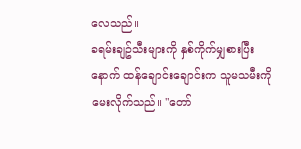လေသည်။
ခရမ်းချဥ်သီးများကို နှစ်ကိုက်မျှစားပြီးနောက် ထန်ချောင်းချောင်းက သူမသမီးကို မေးလိုက်သည်။ "တော်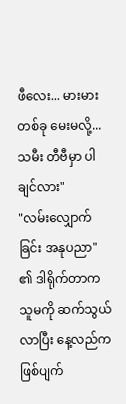ဖီလေး... မားမား တစ်ခု မေးမလို့... သမီး တီဗီမှာ ပါချင်လား"
"လမ်းလျှောက်ခြင်း အနုပညာ" ၏ ဒါရိုက်တာက သူမကို ဆက်သွယ်လာပြီး နေ့လည်က ဖြစ်ပျက်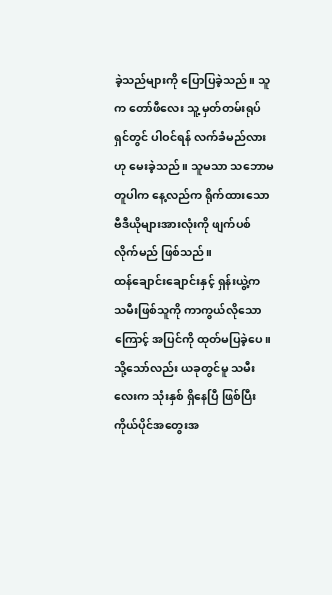ခဲ့သည်များကို ပြောပြခဲ့သည်။ သူက တော်ဖီလေး သူ့ မှတ်တမ်းရုပ်ရှင်တွင် ပါဝင်ရန် လက်ခံမည်လားဟု မေးခဲ့သည်။ သူမသာ သဘောမတူပါက နေ့လည်က ရိုက်ထားသော ဗီဒီယိုများအားလုံးကို ဖျက်ပစ်လိုက်မည် ဖြစ်သည်။
ထန်ချောင်းချောင်းနှင့် ရှန်းယွဲ့က သမီးဖြစ်သူကို ကာကွယ်လိုသောကြောင့် အပြင်ကို ထုတ်မပြခဲ့ပေ။ သို့သော်လည်း ယခုတွင်မူ သမီးလေးက သုံးနှစ် ရှိနေပြီ ဖြစ်ပြီး ကိုယ်ပိုင်အတွေးအ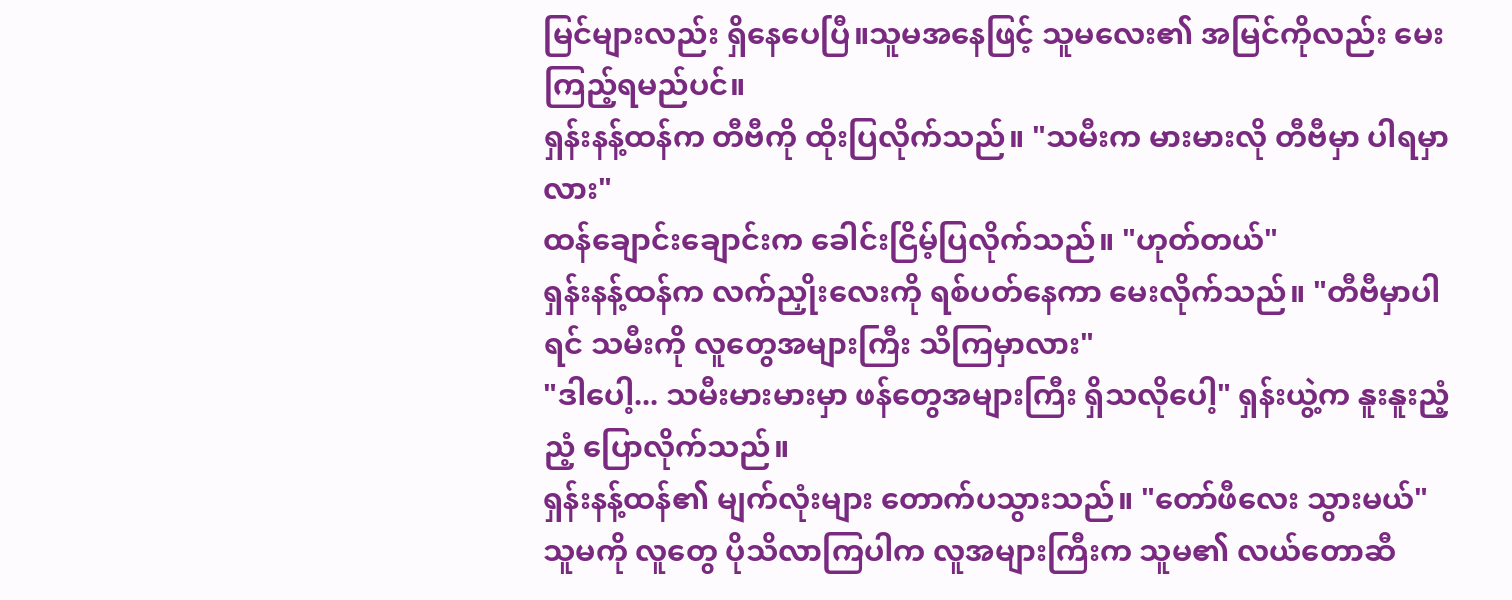မြင်များလည်း ရှိနေပေပြီ။သူမအနေဖြင့် သူမလေး၏ အမြင်ကိုလည်း မေးကြည့်ရမည်ပင်။
ရှန်းနန့်ထန်က တီဗီကို ထိုးပြလိုက်သည်။ "သမီးက မားမားလို တီဗီမှာ ပါရမှာလား"
ထန်ချောင်းချောင်းက ခေါင်းငြိမ့်ပြလိုက်သည်။ "ဟုတ်တယ်"
ရှန်းနန့်ထန်က လက်ညှိုးလေးကို ရစ်ပတ်နေကာ မေးလိုက်သည်။ "တီဗီမှာပါရင် သမီးကို လူတွေအများကြီး သိကြမှာလား"
"ဒါပေါ့... သမီးမားမားမှာ ဖန်တွေအများကြီး ရှိသလိုပေါ့" ရှန်းယွဲ့က နူးနူးညံ့ညံ့ ပြောလိုက်သည်။
ရှန်းနန့်ထန်၏ မျက်လုံးများ တောက်ပသွားသည်။ "တော်ဖီလေး သွားမယ်"
သူမကို လူတွေ ပိုသိလာကြပါက လူအများကြီးက သူမ၏ လယ်တောဆီ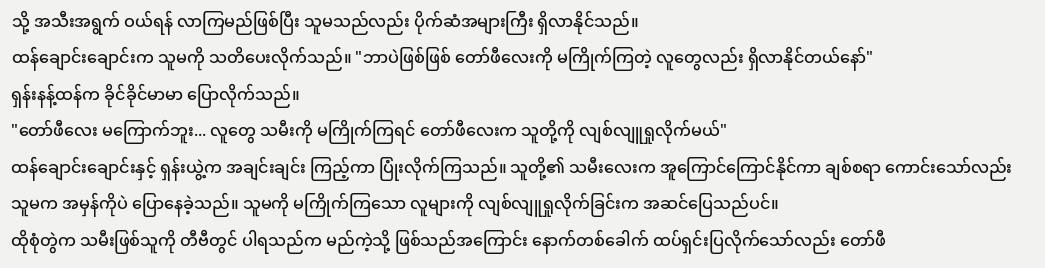သို့ အသီးအရွက် ဝယ်ရန် လာကြမည်ဖြစ်ပြီး သူမသည်လည်း ပိုက်ဆံအများကြီး ရှိလာနိုင်သည်။
ထန်ချောင်းချောင်းက သူမကို သတိပေးလိုက်သည်။ "ဘာပဲဖြစ်ဖြစ် တော်ဖီလေးကို မကြိုက်ကြတဲ့ လူတွေလည်း ရှိလာနိုင်တယ်နော်"
ရှန်းနန့်ထန်က ခိုင်ခိုင်မာမာ ပြောလိုက်သည်။
"တော်ဖီလေး မကြောက်ဘူး... လူတွေ သမီးကို မကြိုက်ကြရင် တော်ဖီလေးက သူတို့ကို လျစ်လျူရှုလိုက်မယ်"
ထန်ချောင်းချောင်းနှင့် ရှန်းယွဲ့က အချင်းချင်း ကြည့်ကာ ပြုံးလိုက်ကြသည်။ သူတို့၏ သမီးလေးက အူကြောင်ကြောင်နိုင်ကာ ချစ်စရာ ကောင်းသော်လည်း သူမက အမှန်ကိုပဲ ပြောနေခဲ့သည်။ သူမကို မကြိုက်ကြသော လူများကို လျစ်လျူရှုလိုက်ခြင်းက အဆင်ပြေသည်ပင်။
ထိုစုံတွဲက သမီးဖြစ်သူကို တီဗီတွင် ပါရသည်က မည်ကဲ့သို့ ဖြစ်သည်အကြောင်း နောက်တစ်ခေါက် ထပ်ရှင်းပြလိုက်သော်လည်း တော်ဖီ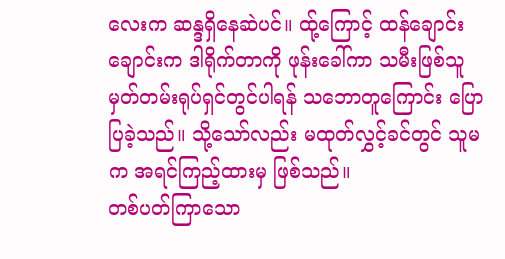လေးက ဆန္ဒရှိနေဆဲပင်။ ထ်ု့ကြောင့် ထန်ချောင်းချောင်းက ဒါရိုက်တာကို ဖုန်းခေါ်ကာ သမီးဖြစ်သူ မှတ်တမ်းရုပ်ရှင်တွင်ပါရန် သဘောတူကြောင်း ပြောပြခဲ့သည်။ သို့သော်လည်း မထုတ်လွှင့်ခင်တွင် သူမက အရင်ကြည့်ထားမှ ဖြစ်သည်။
တစ်ပတ်ကြာသော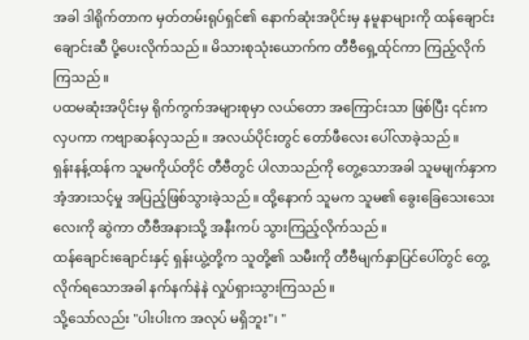အခါ ဒါရိုက်တာက မှတ်တမ်းရုပ်ရှင်၏ နောက်ဆုံးအပိုင်းမှ နမူနာများကို ထန်ချောင်းချောင်းဆီ ပို့ပေးလိုက်သည်။ မိသားစုသုံးယောက်က တီဗီရှေ့ထ်ုင်ကာ ကြည့်လိုက်ကြသည်။
ပထမဆုံးအပိုင်းမှ ရိုက်ကွက်အများစုမှာ လယ်တော အကြောင်းသာ ဖြစ်ပြီး ၎င်းက လှပကာ ကဗျာဆန်လှသည်။ အလယ်ပိုင်းတွင် တော်ဖီလေး ပေါ်လာခဲ့သည်။
ရှန်းနန့်ထန်က သူမကိုယ်တိုင် တီဗီတွင် ပါလာသည်ကို တွေ့သောအခါ သူမမျက်နှာက အံ့အားသင့်မှု အပြည့်ဖြစ်သွားခဲ့သည်။ ထို့နောက် သူမက သူမ၏ ခွေးခြေသေးသေးလေးကို ဆွဲကာ တီဗီအနားသို့ အနီးကပ် သွားကြည့်လိုက်သည်။
ထန်ချောင်းချောင်းနှင့် ရှန်းယွဲ့တို့က သူတို့၏ သမီးကို တီဗီမျက်နှာပြင်ပေါ်တွင် တွေ့လိုက်ရသောအခါ နက်နက်နဲနဲ လှုပ်ရှားသွားကြသည်။
သို့သော်လည်း "ပါးပါးက အလုပ် မရှိဘူး"၊ "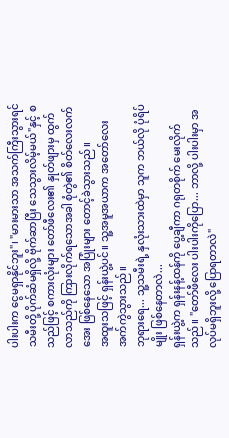ပါးပါးက ငွေမရှာနိုင်ဘူး"၊ "မားမားသာ အသက်ကြီးသွားရင် သမီးတို့ ပိုက်ဆံမရှိလို့ ဗိုက်ဆာပြီး သေသွားလိမ့်မယ်"နှင့် စသည်ဖြင့် စကားလုံးများ တော်ဖီလေး၏ နှုတ်ဖျားမှ ထွက်လာသည်ကို ကြားလိုက်ရသောအခါ စုံတွဲ၏ စိတ်လေးလက်အေး ဖြစ်နေသော အပြုံးများ တောင့်ခဲသွားသည်။
အထူးသဖြင့် ရှန်းယွဲ့ပင်။ သူ့အမူအယာက အတော်လေး အက်ကွဲသွားသည်။
ဘုရားရေ... သူ့သမီးရဲ့ နှလုံးသားထဲမှာ သူက ဘယ်လို ပုံရိပ်မျိုး ဖြစ်နေတာလဲ...
ရှန်းယွဲ့က ရှန်းနန့်ထန်ကို ပွေ့ချီကာ ဂရုတစိုက် မေးလိုက်သည်။ "တော်ဖီလေး ပါးပါးကိုပြော... ဘာလို့ ပါးပါးမှာ အလုပ်မရှိဘူးလို့ ပြောရတာလဲ"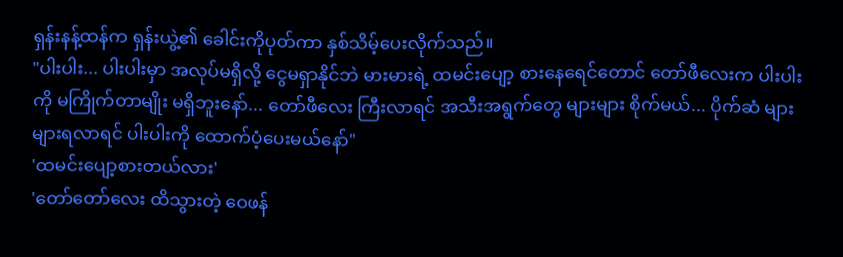ရှန်းနန့်ထန်က ရှန်းယွဲ့၏ ခေါင်းကိုပုတ်ကာ နှစ်သိမ့်ပေးလိုက်သည်။
"ပါးပါး... ပါးပါးမှာ အလုပ်မရှိလို့ ငွေမရှာနိုင်ဘဲ မားမားရဲ့ ထမင်းပျော့ စားနေရေင်တောင် တော်ဖီလေးက ပါးပါးကို မကြိုက်တာမျိုး မရှိဘူးနော်... တော်ဖီလေး ကြီးလာရင် အသီးအရွက်တွေ များများ စိုက်မယ်... ပိုက်ဆံ များများရလာရင် ပါးပါးကို ထောက်ပံ့ပေးမယ်နော်"
'ထမင်းပျော့စားတယ်လား'
'တော်တော်လေး ထိသွားတဲ့ ဝေဖန်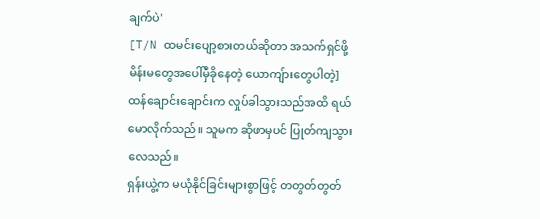ချက်ပဲ'
[T/N ထမင်းပျော့စားတယ်ဆိုတာ အသက်ရှင်ဖို့ မိန်းမတွေအပေါ်မှီခိုနေတဲ့ ယောကျ်ားတွေပါတဲ့]
ထန်ချောင်းချောင်းက လှုပ်ခါသွားသည်အထိ ရယ်မောလိုက်သည်။ သူမက ဆိုဖာမှပင် ပြုတ်ကျသွားလေသည်။
ရှန်းယွဲ့က မယုံနိုင်ခြင်းများစွာဖြင့် တတွတ်တွတ်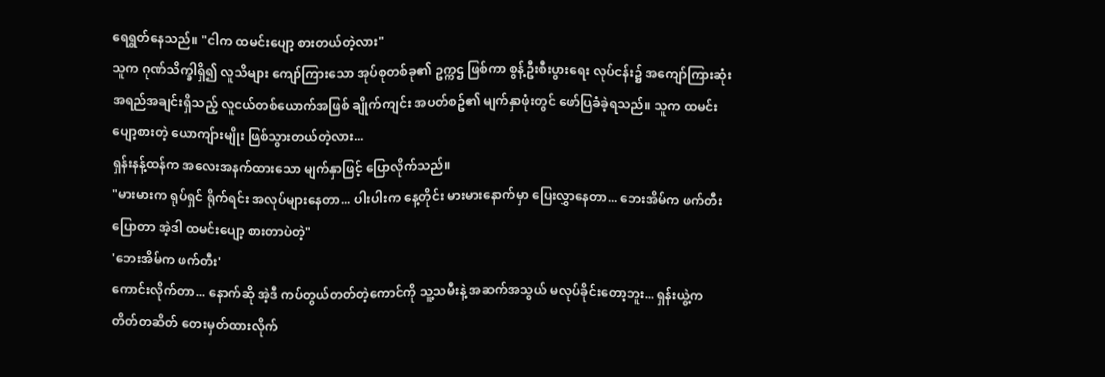ရေရွတ်နေသည်။ "ငါက ထမင်းပျော့ စားတယ်တဲ့လား"
သူက ဂုဏ်သိက္ခါရှိ၍ လူသိများ ကျော်ကြားသော အုပ်စုတစ်ခု၏ ဥက္ကဌ ဖြစ်ကာ စွန့်ဦးစီးပွားရေး လုပ်ငန်း၌ အကျော်ကြားဆုံး အရည်အချင်းရှိသည့် လူငယ်တစ်ယောက်အဖြစ် ချိုက်ကျင်း အပတ်စဥ်၏ မျက်နှာဖုံးတွင် ဖော်ပြခံခဲ့ရသည်။ သူက ထမင်းပျော့စားတဲ့ ယောကျ်ားမျိုး ဖြစ်သွားတယ်တဲ့လား...
ရှန်းနန့်ထန်က အလေးအနက်ထားသော မျက်နှာဖြင့် ပြောလိုက်သည်။
"မားမားက ရုပ်ရှင် ရိုက်ရင်း အလုပ်များနေတာ... ပါးပါးက နေ့တိုင်း မားမားနောက်မှာ ပြေးလွှာနေတာ... ဘေးအိမ်က ဖက်တီးပြောတာ အဲ့ဒါ ထမင်းပျော့ စားတာပဲတဲ့"
'ဘေးအိမ်က ဖက်တီး'
ကောင်းလိုက်တာ... နောက်ဆို အဲ့ဒီ ကပ်တွယ်တတ်တဲ့ကောင်ကို သူ့သမီးနဲ့ အဆက်အသွယ် မလုပ်ခိုင်းတော့ဘူး... ရှန်းယွဲ့က တိတ်တဆိတ် တေးမှတ်ထားလိုက်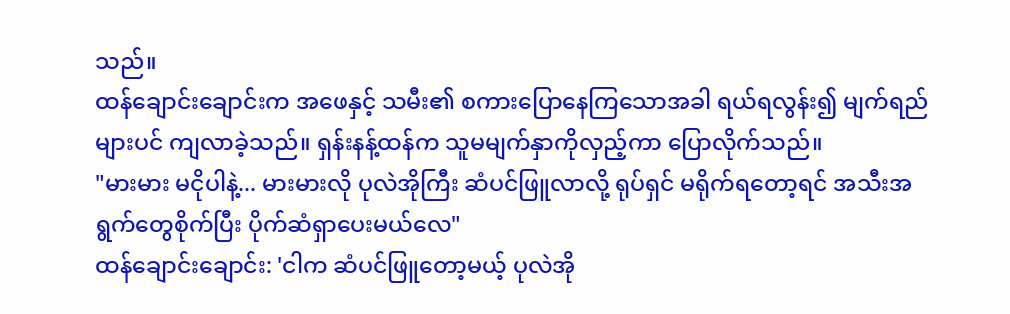သည်။
ထန်ချောင်းချောင်းက အဖေနှင့် သမီး၏ စကားပြောနေကြသောအခါ ရယ်ရလွန်း၍ မျက်ရည်များပင် ကျလာခဲ့သည်။ ရှန်းနန့်ထန်က သူမမျက်နှာကိုလှည့်ကာ ပြောလိုက်သည်။
"မားမား မငိုပါနဲ့... မားမားလို ပုလဲအိုကြီး ဆံပင်ဖြူလာလို့ ရုပ်ရှင် မရိုက်ရတော့ရင် အသီးအရွက်တွေစိုက်ပြီး ပိုက်ဆံရှာပေးမယ်လေ"
ထန်ချောင်းချောင်း: 'ငါက ဆံပင်ဖြူတော့မယ့် ပုလဲအို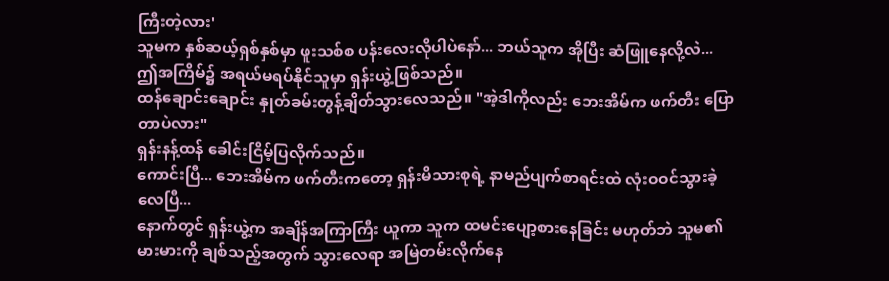ကြီးတဲ့လား'
သူမက နှစ်ဆယ့်ရှစ်နှစ်မှာ ဖူးသစ်စ ပန်းလေးလိုပါပဲနော်... ဘယ်သူက အိုပြီး ဆံဖြူနေလို့လဲ...
ဤအကြိမ်၌ အရယ်မရပ်နိုင်သူမှာ ရှန်းယွဲ့ဖြစ်သည်။
ထန်ချောင်းချောင်း နှုတ်ခမ်းတွန့်ချိတ်သွားလေသည်။ "အဲ့ဒါကိုလည်း ဘေးအိမ်က ဖက်တီး ပြောတာပဲလား"
ရှန်းနန့်ထန် ခေါင်းငြိမ့်ပြလိုက်သည်။
ကောင်းပြီ... ဘေးအိမ်က ဖက်တီးကတော့ ရှန်းမိသားစုရဲ့ နာမည်ပျက်စာရင်းထဲ လုံးဝဝင်သွားခဲ့လေပြီ...
နောက်တွင် ရှန်းယွဲ့က အချိန်အကြာကြီး ယူကာ သူက ထမင်းပျော့စားနေခြင်း မဟုတ်ဘဲ သူမ၏ မားမားကို ချစ်သည့်အတွက် သွားလေရာ အမြဲတမ်းလိုက်နေ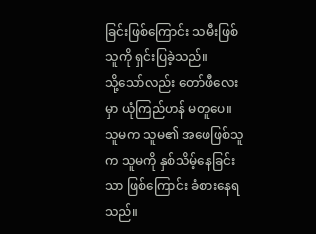ခြင်းဖြစ်ကြောင်း သမီးဖြစ်သူကို ရှင်းပြခဲ့သည်။
သို့သော်လည်း တော်ဖီလေးမှာ ယုံကြည်ဟန် မတူပေ။ သူမက သူမ၏ အဖေဖြစ်သူက သူမကို နှစ်သိမ့်နေခြင်းသာ ဖြစ်ကြောင်း ခံစားနေရသည်။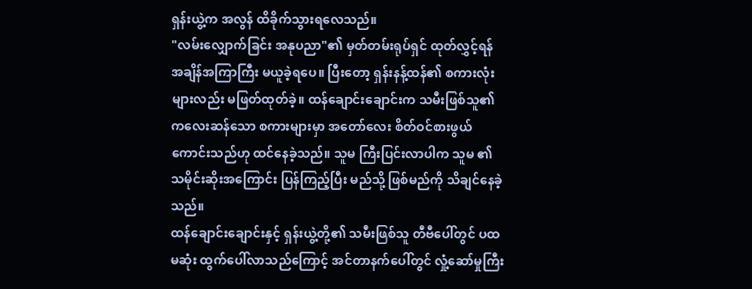ရှန်းယွဲ့က အလွန် ထိခိုက်သွားရလေသည်။
"လမ်းလျှောက်ခြင်း အနုပညာ"၏ မှတ်တမ်းရုပ်ရှင် ထုတ်လွှင့်ရန် အချိန်အကြာကြီး မယူခဲ့ရပေ။ ပြီးတော့ ရှန်းနန့်ထန်၏ စကားလုံးများလည်း မဖြတ်ထုတ်ခဲ့။ ထန်ချောင်းချောင်းက သမီးဖြစ်သူ၏ ကလေးဆန်သော စကားများမှာ အတော်လေး စိတ်ဝင်စားဖွယ်ကောင်းသည်ဟု ထင်နေခဲ့သည်။ သူမ ကြီးပြင်းလာပါက သူမ ၏သမိုင်းဆိုးအကြောင်း ပြန်ကြည့်ပြီး မည်သို့ ဖြစ်မည်ကို သိချင်နေခဲ့သည်။
ထန်ချောင်းချောင်းနှင့် ရှန်းယွဲ့တို့၏ သမီးဖြစ်သူ တီဗီပေါ်တွင် ပထမဆုံး ထွက်ပေါ်လာသည်ကြောင့် အင်တာနက်ပေါ်တွင် လှုံ့ဆော်မှုကြီး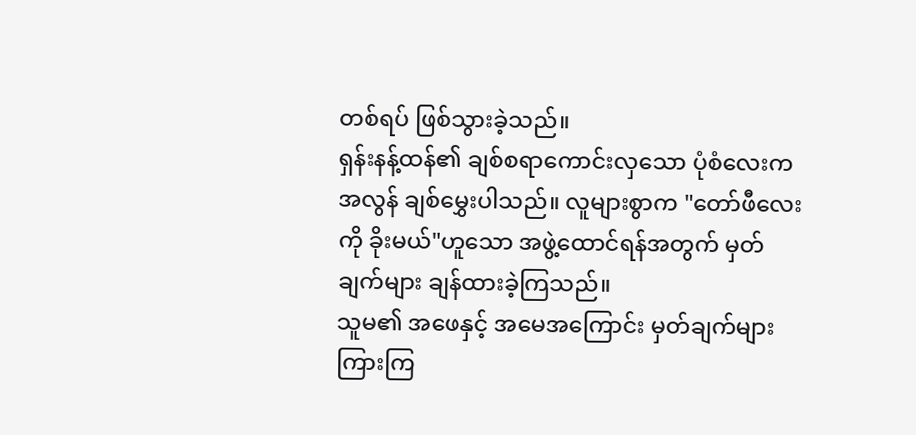တစ်ရပ် ဖြစ်သွားခဲ့သည်။
ရှန်းနန့်ထန်၏ ချစ်စရာကောင်းလှသော ပုံစံလေးက အလွန် ချစ်မွှေးပါသည်။ လူများစွာက "တော်ဖီလေးကို ခိုးမယ်"ဟူသော အဖွဲ့ထောင်ရန်အတွက် မှတ်ချက်များ ချန်ထားခဲ့ကြသည်။
သူမ၏ အဖေနှင့် အမေအကြောင်း မှတ်ချက်များ ကြားကြ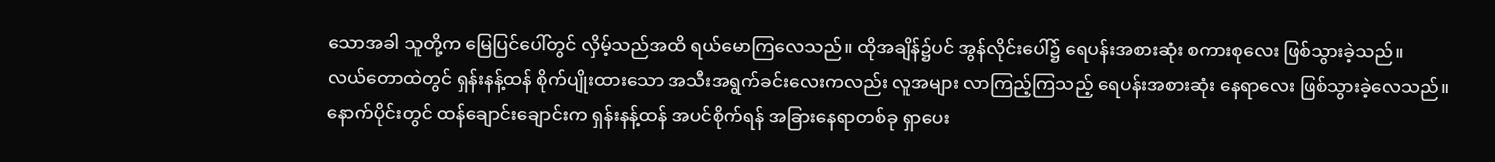သောအခါ သူတို့က မြေပြင်ပေါ်တွင် လှိမ့်သည်အထိ ရယ်မောကြလေသည်။ ထိုအချိန်၌ပင် အွန်လိုင်းပေါ်၌ ရေပန်းအစားဆုံး စကားစုလေး ဖြစ်သွားခဲ့သည်။
လယ်တောထဲတွင် ရှန်းနန့်ထန် စိုက်ပျိုးထားသော အသီးအရွက်ခင်းလေးကလည်း လူအများ လာကြည့်ကြသည့် ရေပန်းအစားဆုံး နေရာလေး ဖြစ်သွားခဲ့လေသည်။
နောက်ပိုင်းတွင် ထန်ချောင်းချောင်းက ရှန်းနန့်ထန် အပင်စိုက်ရန် အခြားနေရာတစ်ခု ရှာပေး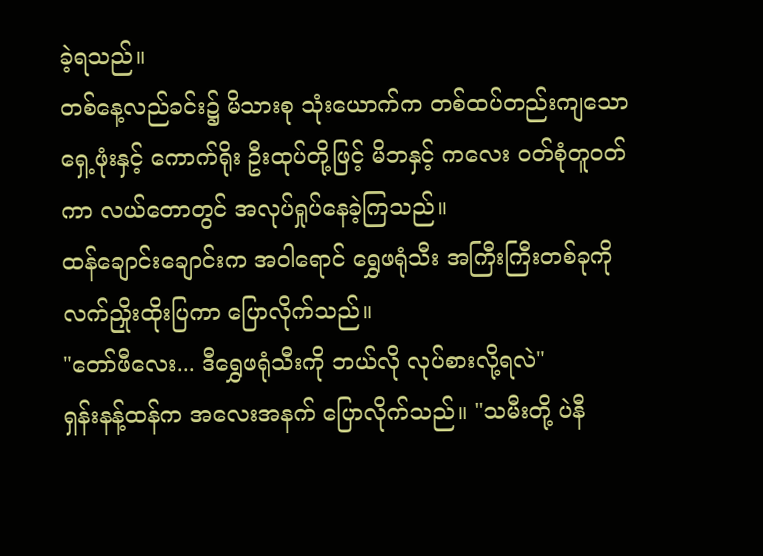ခဲ့ရသည်။
တစ်နေ့လည်ခင်း၌ မိသားစု သုံးယောက်က တစ်ထပ်တည်းကျသော ရှေ့ဖုံးနှင့် ကောက်ရိုး ဦးထုပ်တို့ဖြင့် မိဘနှင့် ကလေး ဝတ်စုံတူဝတ်ကာ လယ်တောတွင် အလုပ်ရှုပ်နေခဲ့ကြသည်။
ထန်ချောင်းချောင်းက အဝါရောင် ရွှေဖရုံသီး အကြီးကြီးတစ်ခုကို လက်ညှိုးထိုးပြကာ ပြောလိုက်သည်။
"တော်ဖီလေး... ဒီရွှေဖရုံသီးကို ဘယ်လို လုပ်စားလို့ရလဲ"
ရှန်းနန့်ထန်က အလေးအနက် ပြောလိုက်သည်။ "သမီးတို့ ပဲနီ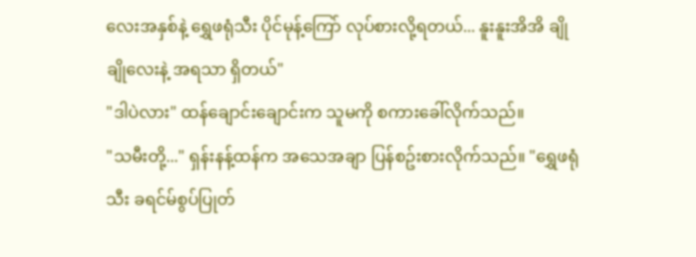လေးအနှစ်နဲ့ ရွှေဖရုံသီး ပိုင်မုန့်ကြော် လုပ်စားလို့ရတယ်... နူးနူးအိအိ ချိုချိုလေးနဲ့ အရသာ ရှိတယ်"
"ဒါပဲလား" ထန်ချောင်းချောင်းက သူမကို စကားခေါ်လိုက်သည်။
"သမီးတို့..." ရှန်းနန့်ထန်က အသေအချာ ပြန်စဥ်းစားလိုက်သည်။ "ရွှေဖရုံသီး ခရင်မ်စွပ်ပြုတ်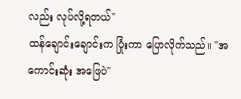လည်း လုပ်လို့ရတယ်"
ထန်ချောင်းချောင်းက ပြုံးကာ ပြောလိုက်သည်။ "အကောင်းဆုံး အဖြေပဲ"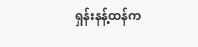ရှန်းနန့်ထန်က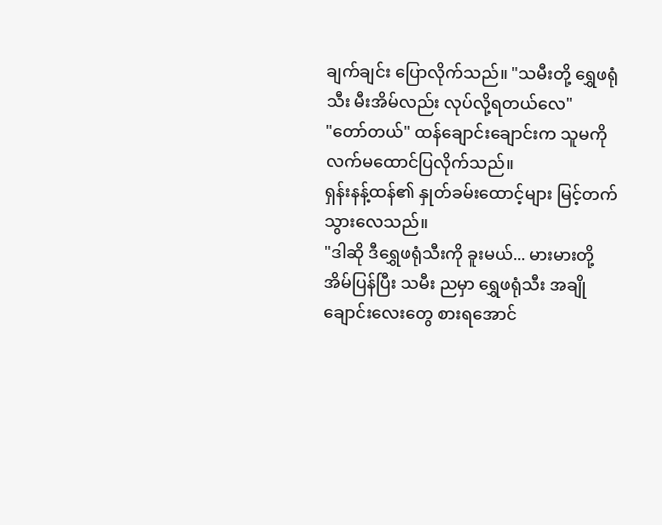ချက်ချင်း ပြောလိုက်သည်။ "သမီးတို့ ရွှေဖရုံသီး မီးအိမ်လည်း လုပ်လို့ရတယ်လေ"
"တော်တယ်" ထန်ချောင်းချောင်းက သူမကို လက်မထောင်ပြလိုက်သည်။
ရှန်းနန့်ထန်၏ နှုတ်ခမ်းထောင့်များ မြင့်တက်သွားလေသည်။
"ဒါဆို ဒီရွှေဖရုံသီးကို ခူးမယ်... မားမားတို့ အိမ်ပြန်ပြီး သမီး ညမှာ ရွှေဖရုံသီး အချိုချောင်းလေးတွေ စားရအောင်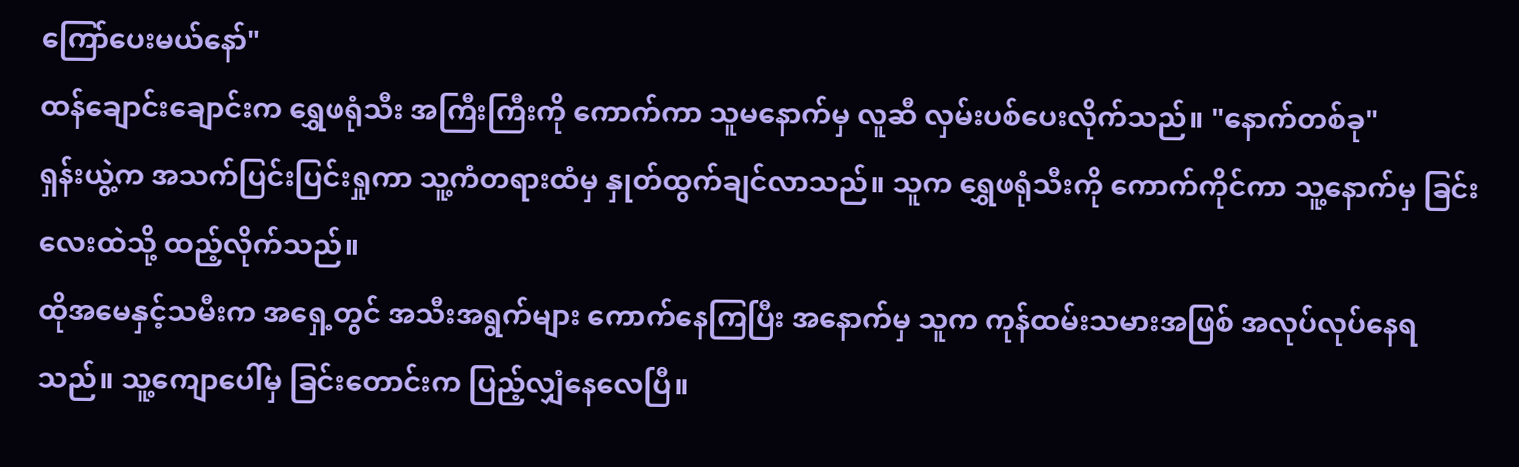ကြော်ပေးမယ်နော်"
ထန်ချောင်းချောင်းက ရွှေဖရုံသီး အကြီးကြီးကို ကောက်ကာ သူမနောက်မှ လူဆီ လှမ်းပစ်ပေးလိုက်သည်။ "နောက်တစ်ခု"
ရှန်းယွဲ့က အသက်ပြင်းပြင်းရှုကာ သူ့ကံတရားထံမှ နှုတ်ထွက်ချင်လာသည်။ သူက ရွှေဖရုံသီးကို ကောက်ကိုင်ကာ သူ့နောက်မှ ခြင်းလေးထဲသို့ ထည့်လိုက်သည်။
ထိုအမေနှင့်သမီးက အရှေ့တွင် အသီးအရွက်များ ကောက်နေကြပြီး အနောက်မှ သူက ကုန်ထမ်းသမားအဖြစ် အလုပ်လုပ်နေရသည်။ သူ့ကျောပေါ်မှ ခြင်းတောင်းက ပြည့်လျှံနေလေပြီ။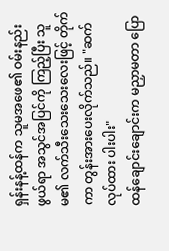ရှန်းနန့်ထန်က သူမအဖေ၏ ဝမ်းနည်းဖွယ်ရာ အသွင်အပြင်ကို ကြည့်ပြီး သူမ၏ လက်သီးသေးသေးလေးဖြင့် တိုက်ကာ တွန်းအားပေးလိုက်သည်။ "ဆက်လုပ်ထား ပါးပါး"
ထန်ချောင်းချောင်းက မညှာမတာ ပြော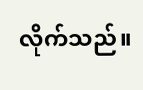လိုက်သည်။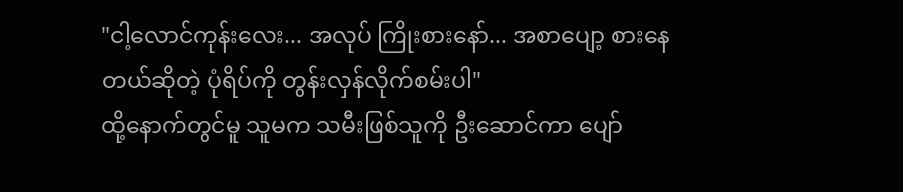"ငါ့လောင်ကုန်းလေး... အလုပ် ကြိုးစားနော်... အစာပျော့ စားနေတယ်ဆိုတဲ့ ပုံရိပ်ကို တွန်းလှန်လိုက်စမ်းပါ"
ထို့နောက်တွင်မူ သူမက သမီးဖြစ်သူကို ဦးဆောင်ကာ ပျော်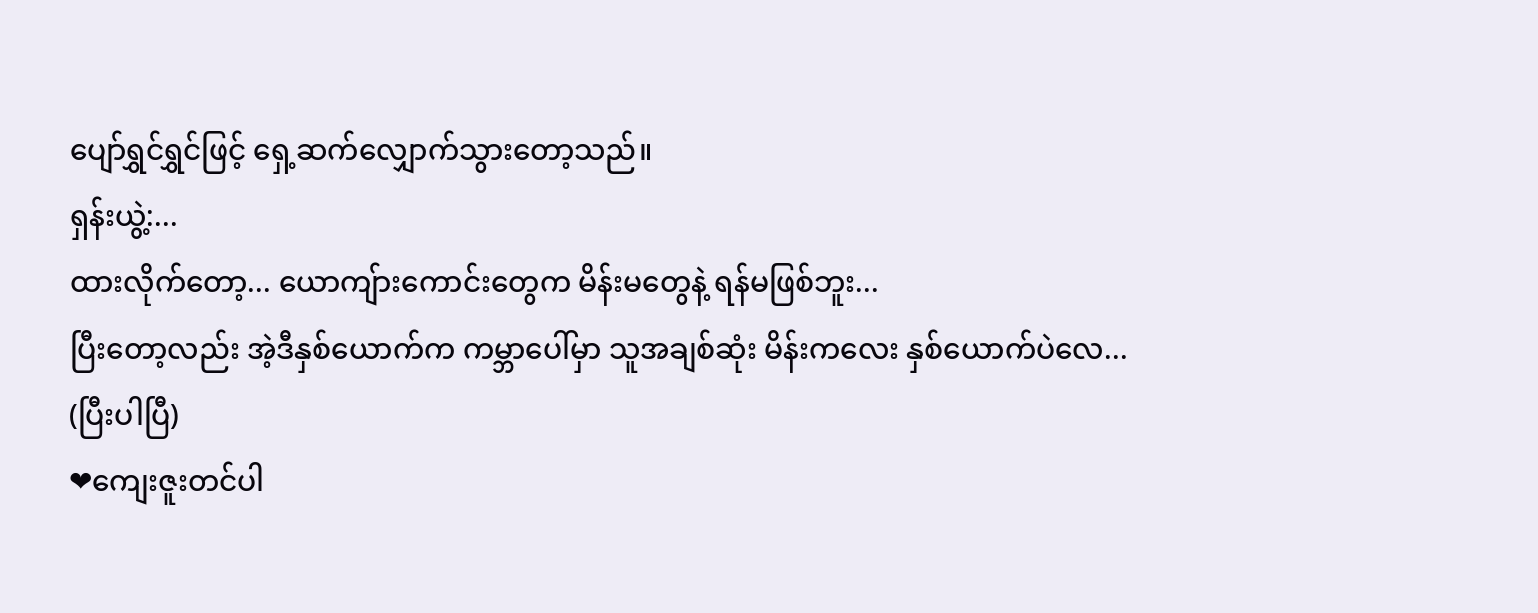ပျော်ရွှင်ရွှင်ဖြင့် ရှေ့ဆက်လျှောက်သွားတော့သည်။
ရှန်းယွဲ့:...
ထားလိုက်တော့... ယောကျ်ားကောင်းတွေက မိန်းမတွေနဲ့ ရန်မဖြစ်ဘူး...
ပြီးတော့လည်း အဲ့ဒီနှစ်ယောက်က ကမ္ဘာပေါ်မှာ သူအချစ်ဆုံး မိန်းကလေး နှစ်ယောက်ပဲလေ...
(ပြီးပါပြီ)
❤ကျေးဇူးတင်ပါ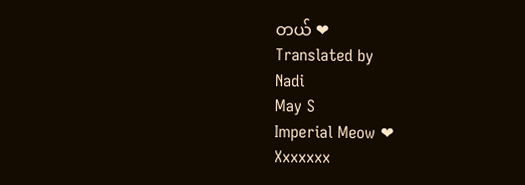တယ် ❤
Translated by
Nadi
May S
Imperial Meow ❤
Xxxxxxx